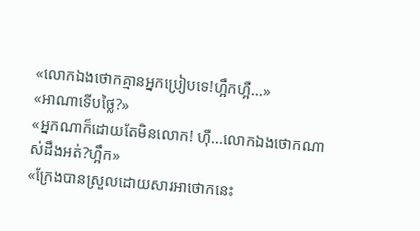«លោកឯងថោកគ្មានអ្នកប្រៀបទេ!ហ្អឹកហ្អឺ...»
«អាណាទើបថ្លៃ?»
«អ្នកណាក៏ដោយតែមិនលោក! ហ៊ឺ...លោកឯងថោកណាស់ដឹងអត់?ហ្អឹក»
«ក្រែងបានស្រួលដោយសារអាថោកនេះ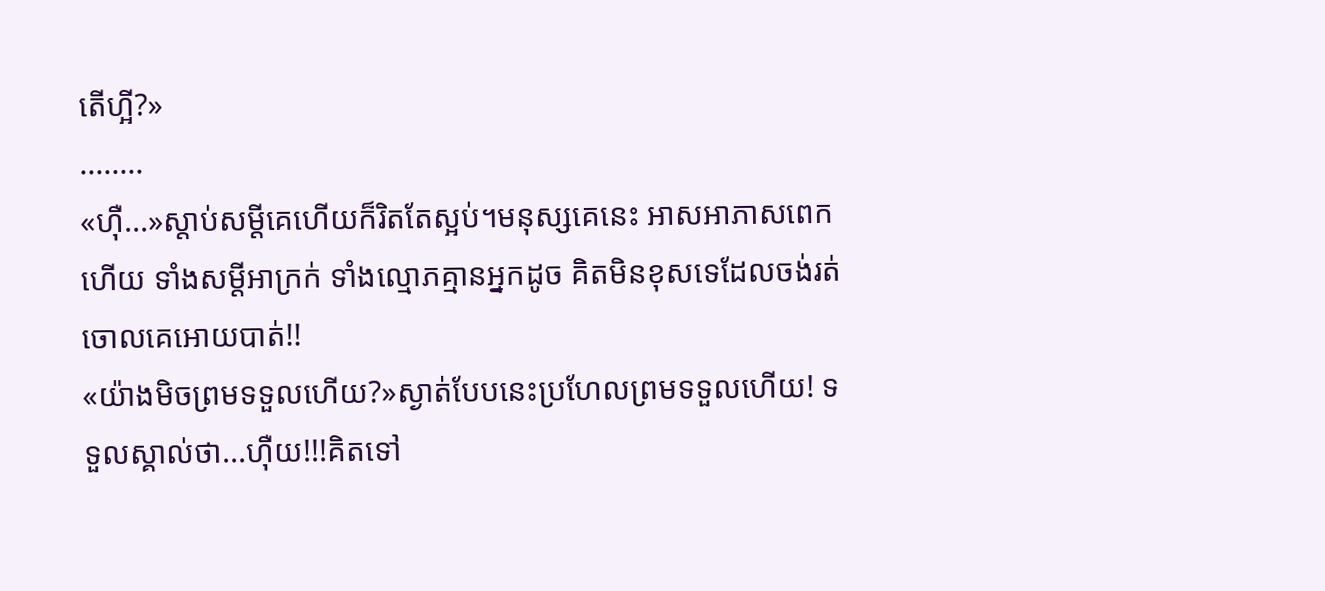តើហ្អី?»
........
«ហ៊ឺ...»ស្តាប់សម្តីគេហើយក៏រិតតែស្អប់។មនុស្សគេនេះ អាសអាភាសពេកហើយ ទាំងសម្តីអាក្រក់ ទាំងល្មោភគ្មានអ្នកដូច គិតមិនខុសទេដែលចង់រត់ចោលគេអោយបាត់!!
«យ៉ាងមិចព្រមទទួលហើយ?»ស្ងាត់បែបនេះប្រហែលព្រមទទួលហើយ! ទទួលស្គាល់ថា...ហ៊ឺយ!!!គិតទៅ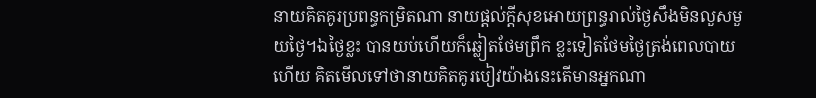នាយគិតគូរប្រពន្ធកម្រិតណា នាយផ្តល់ក្តីសុខអោយព្រន្ធរាល់ថ្ងៃសឹងមិនលួសមួយថ្ងៃ។ឯថ្ងៃខ្លះ បានយប់ហើយក៏ឆ្លៀតថែមព្រឹក ខ្លះទៀតថែមថ្ងៃត្រង់ពេលបាយហើយ គិតមើលទៅថានាយគិតគូរបៀវយ៉ាងនេះតើមានអ្នកណា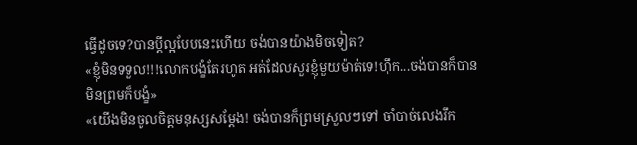ធ្វើដូចទេ?បានប្តីល្អបែបនេះហើយ ចង់បានយ៉ាងមិចទៀត?
«ខ្ញុំមិនទទួល!!!លោកបង្ខំតែរហូត អត់ដែលសួរខ្ញុំមួយម៉ាត់ទេ!ហ៊ឹក...ចង់បានក៏បាន មិនព្រមក៏បង្ខំ»
«យើងមិនចូលចិត្តមនុស្សសម្តែង! ចង់បានក៏ព្រមស្រួលៗទៅ ចាំបាច់លេងរឹក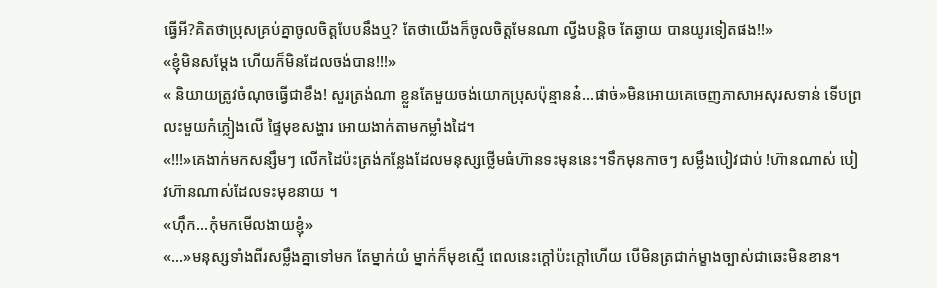ធ្វើអី?គិតថាប្រុសគ្រប់គ្នាចូលចិត្តបែបនឹងឬ? តែថាយើងក៏ចូលចិត្តមែនណា ល្វីងបន្តិច តែឆ្ងាយ បានយូរទៀតផង!!»
«ខ្ញុំមិនសម្តែង ហើយក៏មិនដែលចង់បាន!!!»
« និយាយត្រូវចំណុចធ្វើជាខឹង! សួរត្រង់ណា ខ្លួនតែមួយចង់យោកប្រុសប៉ុន្មានន៎...ផាច់»មិនអោយគេចេញភាសាអសុរសទាន់ ទើបព្រលះមួយកំភ្លៀងលើ ផ្ទៃមុខសង្ហារ អោយងាក់តាមកម្លាំងដៃ។
«!!!»គេងាក់មកសន្សឹមៗ លើកដៃប៉ះត្រង់កន្លែងដែលមនុស្សថ្លើមធំហ៊ានទះមុននេះ។ទឹកមុនកាចៗ សម្លឹងបៀវជាប់ !ហ៊ានណាស់ បៀវហ៊ានណាស់ដែលទះមុខនាយ ។
«ហ៊ឹក...កុំមកមើលងាយខ្ញុំ»
«...»មនុស្សទាំងពីរសម្លឹងគ្នាទៅមក តែម្នាក់យំ ម្នាក់ក៏មុខស្មើ ពេលនេះក្តៅប៉ះក្តៅហើយ បើមិនត្រជាក់ម្ខាងច្បាស់ជាឆេះមិនខាន។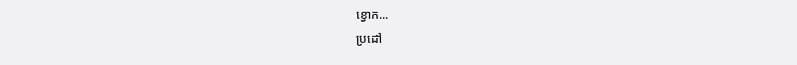ខ្វោក...
ប្រដៅ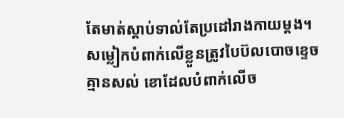តែមាត់ស្តាប់ទាល់តែប្រដៅរាងកាយម្តង។ សម្លៀកបំពាក់លើខ្លួនត្រូវបៃប៊លបោចខ្ទេចគ្មានសល់ ខោដែលបំពាក់លើច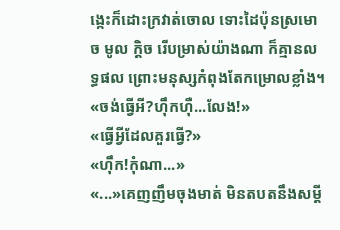ង្កេះក៏ដោះក្រវាត់ចោល ទោះដៃប៉ុនស្រមោច មូល ក្តិច រើបម្រាស់យ៉ាងណា ក៏គ្មានលទ្ធផល ព្រោះមនុស្សកំពុងតែកម្រោលខ្លាំង។
«ចង់ធ្វើអី?ហ៊ឹកហ៊ឺ...លែង!»
«ធ្វើអ្វីដែលគួរធ្វើ?»
«ហ៊ឹក!កុំណា...»
«...»គេញញឹមចុងមាត់ មិនតបតនឹងសម្តី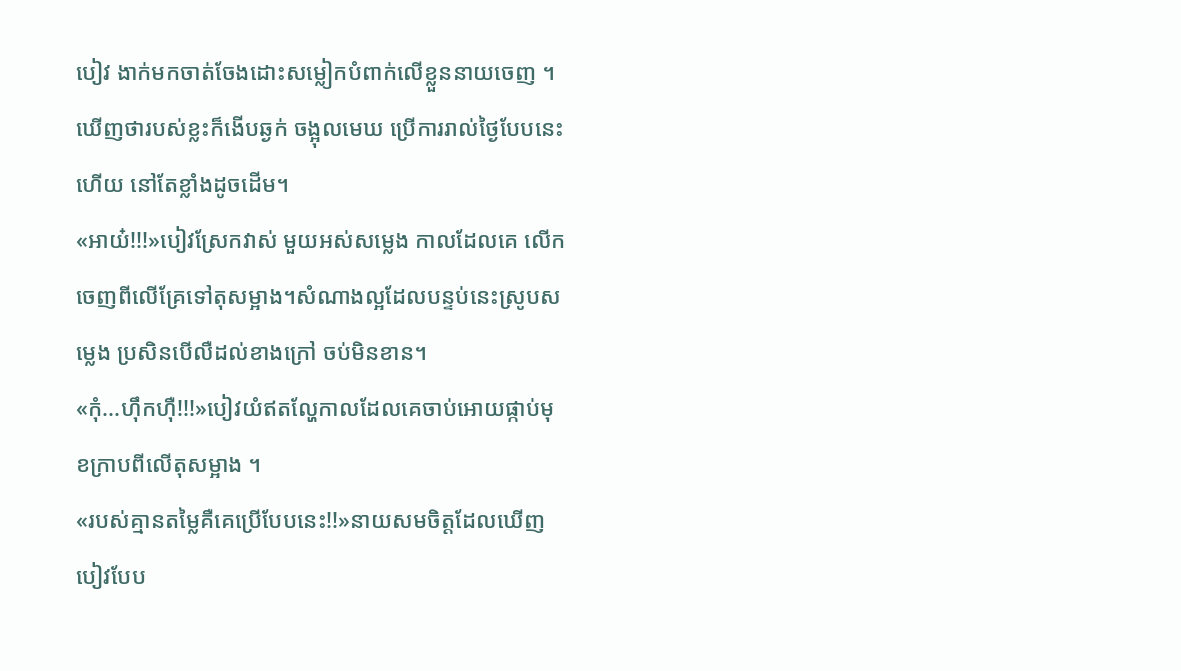បៀវ ងាក់មកចាត់ចែងដោះសម្លៀកបំពាក់លើខ្លួននាយចេញ ។ឃើញថារបស់ខ្លះក៏ងើបឆ្ងក់ ចង្អុលមេឃ ប្រើការរាល់ថ្ងៃបែបនេះហើយ នៅតែខ្លាំងដូចដើម។
«អាយ៎!!!»បៀវស្រែកវាស់ មួយអស់សម្លេង កាលដែលគេ លើកចេញពីលើគ្រែទៅតុសម្អាង។សំណាងល្អដែលបន្ទប់នេះស្រូបសម្លេង ប្រសិនបើលឺដល់ខាងក្រៅ ចប់មិនខាន។
«កុំ...ហ៊ឹកហ៊ឺ!!!»បៀវយំឥតល្ហែកាលដែលគេចាប់អោយផ្កាប់មុខក្រាបពីលើតុសម្អាង ។
«របស់គ្មានតម្លៃគឺគេប្រើបែបនេះ!!»នាយសមចិត្តដែលឃើញបៀវបែប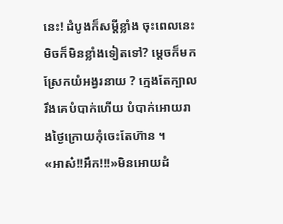នេះ! ដំបូងក៏សម្តីខ្លាំង ចុះពេលនេះមិចក៏មិនខ្លាំងទៀតទៅ? ម្តេចក៏មកស្រែកយំអង្វរនាយ ? ក្មេងតែក្បាលរឹងគេបំបាក់ហើយ បំបាក់អោយរាងថ្ងៃក្រោយកុំចេះតែហ៊ាន ។
«អាស៎!!អឹក!!!»មិនអោយដំ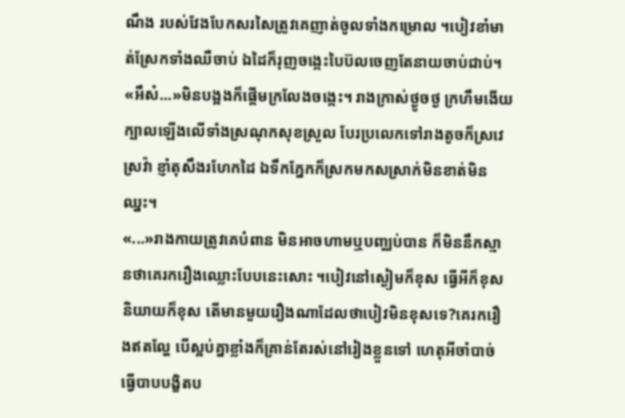ណឹង របស់វែងបែកសរសៃត្រូវគេញាត់ចូលទាំងកម្រោល ។បៀវខាំមាត់ស្រែកទាំងឈឺចាប់ ឯដៃក៏រុញចង្កេះបៃប៊លចេញតែនាយចាប់ជាប់។
«អឹស៎...»មិនបង្អងក៏ផ្តើមក្រលែងចង្កេះ។ រាងក្រាស់ថ្ងូចថ្ង ក្រហឹមងើយក្បាលឡើងលើទាំងស្រណុកសុខស្រួល បែរប្រលេកទៅរាងតូចក៏ស្រវេស្រវ៉ា ខ្ញាំតុសឹងរហែកដៃ ឯទឹកភ្នែកក៏ស្រកមកសស្រាក់មិនខាត់មិនឈ្នះ។
«...»រាងកាយត្រូវគេបំពាន មិនអាចហាមឬបញ្ឈប់បាន ក៏មិននឹកស្មានថាគេរករឿងឈ្លោះបែបនេះសោះ ។បៀវនៅស្ងៀមក៏ខុស ធ្វើអីក៏ខុស និយាយក៏ខុស តើមានមួយរឿងណាដែលថាបៀវមិនខុសទេ?គេរករឿងឥតល្ហែ បើស្អប់គ្នាខ្លាំងក៏គ្រាន់តែរស់នៅរៀងខ្លួនទៅ ហេតុអីចាំបាច់ ធ្វើបាបបង្ខិតប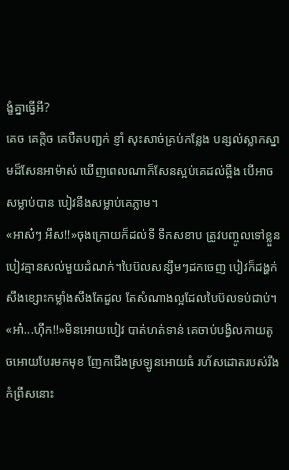ង្ខំគ្នាធ្វើអី?
គេច គេក្តិច គេបឺតបញ្ជក់ ខ្ញាំ សុះសាច់គ្រប់កន្លែង បន្សល់ស្លាកស្នាមដ៏សែនអាម៉ាស់ ឃើញពេលណាក៏សែនស្អប់គេដល់ឆ្អឹង បើអាចសម្លាប់បាន បៀវនឹងសម្លាប់គេភ្លាម។
«អាស៎ៗ អឹស!!»ចុងក្រោយក៏ដល់ទី ទឹកសខាប ត្រូវបញ្ចូលទៅខ្លួនបៀវគ្មានសល់មួយដំណក់។បៃប៊លសន្សឹមៗដកចេញ បៀវក៏ដង្ហក់សឹងខ្សោះកម្លាំងសឹងតែដួល តែសំណាងល្អដែលបៃប៊លទប់ជាប់។
«អា៎...ហ៊ឹក!!»មិនអោយបៀវ បាត់ហត់ទាន់ គេចាប់បង្វិលកាយតូចអោយបែរមកមុខ ញែកជើងស្រឡូនអោយធំ រហ័សដោតរបស់រឹងកំព្រឹសនោះ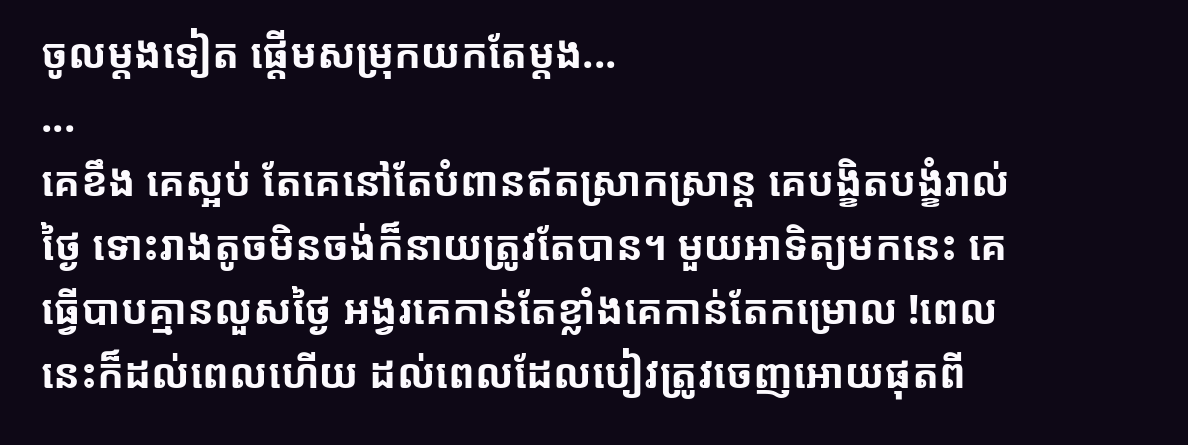ចូលម្តងទៀត ផ្តើមសម្រុកយកតែម្តង...
...
គេខឹង គេស្អប់ តែគេនៅតែបំពានឥតស្រាកស្រាន្ត គេបង្ខិតបង្ខំរាល់ថ្ងៃ ទោះរាងតូចមិនចង់ក៏នាយត្រូវតែបាន។ មួយអាទិត្យមកនេះ គេធ្វើបាបគ្មានលួសថ្ងៃ អង្វរគេកាន់តែខ្លាំងគេកាន់តែកម្រោល !ពេលនេះក៏ដល់ពេលហើយ ដល់ពេលដែលបៀវត្រូវចេញអោយផុតពី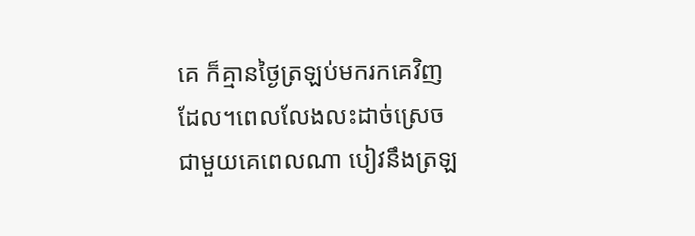គេ ក៏គ្មានថ្ងៃត្រឡប់មករកគេវិញដែល។ពេលលែងលះដាច់ស្រេចជាមួយគេពេលណា បៀវនឹងត្រឡ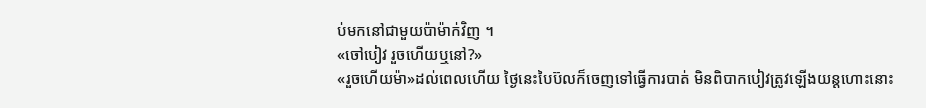ប់មកនៅជាមួយប៉ាម៉ាក់វិញ ។
«ចៅបៀវ រួចហើយឬនៅ?»
«រួចហើយម៉ា»ដល់ពេលហើយ ថ្ងៃនេះបៃប៊លក៏ចេញទៅធ្វើការបាត់ មិនពិបាកបៀវត្រូវឡើងយន្តហោះនោះ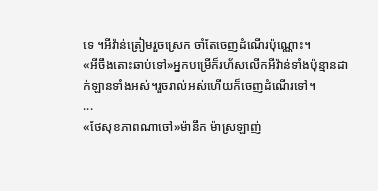ទេ ។អីវ៉ាន់ត្រៀមរួចស្រេក ចាំតែចេញដំណើរប៉ុណ្ណោះ។
«អីចឹងតោះឆាប់ទៅ»អ្នកបម្រើក៏រហ័សលើកអីវ៉ាន់ទាំងប៉ុន្មានដាក់ឡានទាំងអស់។រួចរាល់អស់ហើយក៏ចេញដំណើរទៅ។
...
«ថែសុខភាពណាចៅ»ម៉ានឹក ម៉ាស្រឡាញ់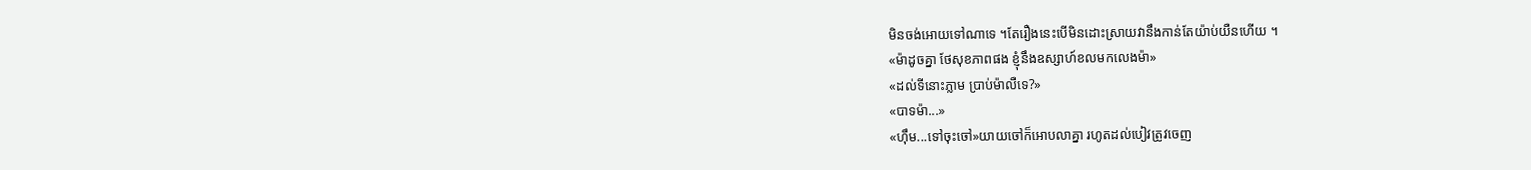មិនចង់អោយទៅណាទេ ។តែរឿងនេះបើមិនដោះស្រាយវានឹងកាន់តែយ៉ាប់យឺនហើយ ។
«ម៉ាដូចគ្នា ថែសុខភាពផង ខ្ញុំនឹងឧស្សាហ៍ខលមកលេងម៉ា»
«ដល់ទីនោះភ្លាម ប្រាប់ម៉ាលឺទេ?»
«បាទម៉ា...»
«ហ៊ឹម...ទៅចុះចៅ»យាយចៅក៏អោបលាគ្នា រហូតដល់បៀវត្រូវចេញ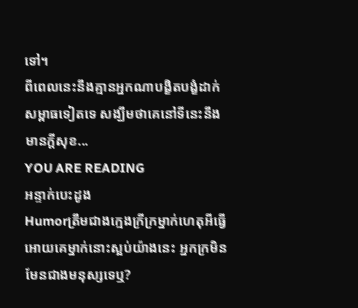ទៅ។
ពីពេលនេះនឹងគ្មានអ្នកណាបង្ខិតបង្ខំដាក់សម្ពាធទៀតទេ សង្ឃឹមថាគេនៅទីនេះនឹងមានក្តីសុខ...
YOU ARE READING
អន្ទាក់បេះដូង
Humorត្រឹមជាងក្មេងក្រីក្រម្នាក់ហេតុអីធ្វើអោយគេម្នាក់នោះស្អប់យ៉ាងនេះ អ្នកក្រមិនមែនជាងមនុស្សទេឬ?